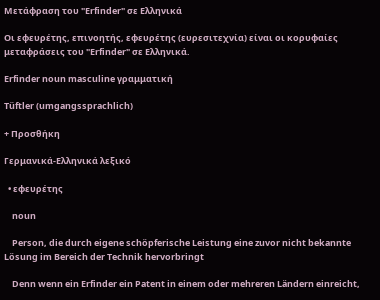Μετάφραση του "Erfinder" σε Ελληνικά

Οι εφευρέτης, επινοητής, εφευρέτης (ευρεσιτεχνία) είναι οι κορυφαίες μεταφράσεις του "Erfinder" σε Ελληνικά.

Erfinder noun masculine γραμματική

Tüftler (umgangssprachlich)

+ Προσθήκη

Γερμανικά-Ελληνικά λεξικό

  • εφευρέτης

    noun

    Person, die durch eigene schöpferische Leistung eine zuvor nicht bekannte Lösung im Bereich der Technik hervorbringt

    Denn wenn ein Erfinder ein Patent in einem oder mehreren Ländern einreicht,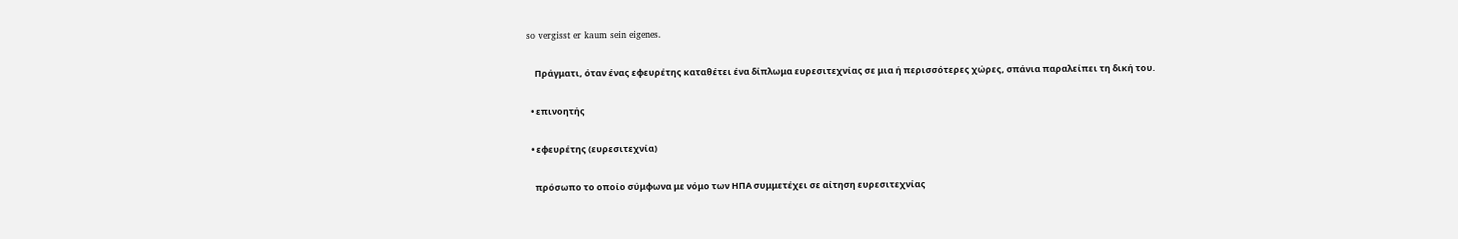so vergisst er kaum sein eigenes.

    Πράγματι, όταν ένας εφευρέτης καταθέτει ένα δίπλωμα ευρεσιτεχνίας σε μια ή περισσότερες χώρες, σπάνια παραλείπει τη δική του.

  • επινοητής

  • εφευρέτης (ευρεσιτεχνία)

    πρόσωπο το οποίο σύμφωνα με νόμο των ΗΠΑ συμμετέχει σε αίτηση ευρεσιτεχνίας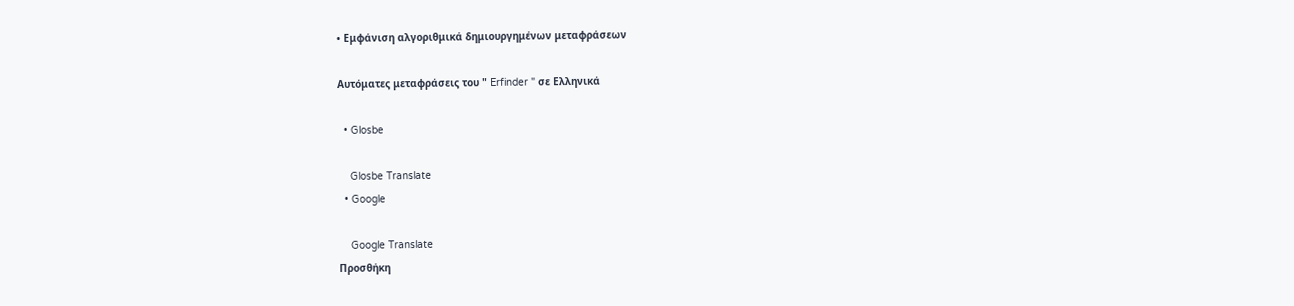• Εμφάνιση αλγοριθμικά δημιουργημένων μεταφράσεων

Αυτόματες μεταφράσεις του " Erfinder " σε Ελληνικά

  • Glosbe

    Glosbe Translate
  • Google

    Google Translate
Προσθήκη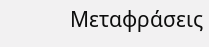Μεταφράσεις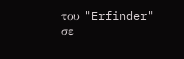του "Erfinder" σε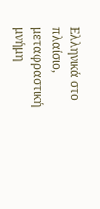Ελληνικά στο πλαίσιο, μεταφραστική μνήμη